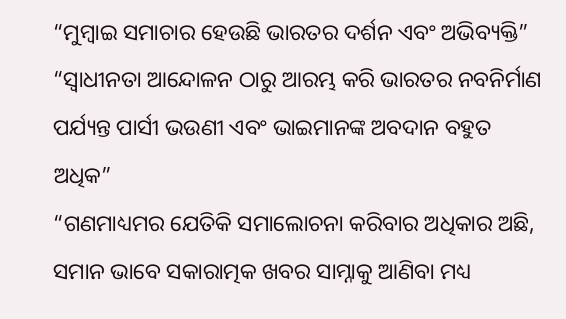“ମୁମ୍ବାଇ ସମାଚାର ହେଉଛି ଭାରତର ଦର୍ଶନ ଏବଂ ଅଭିବ୍ୟକ୍ତି”
“ସ୍ୱାଧୀନତା ଆନ୍ଦୋଳନ ଠାରୁ ଆରମ୍ଭ କରି ଭାରତର ନବନିର୍ମାଣ ପର୍ଯ୍ୟନ୍ତ ପାର୍ସୀ ଭଉଣୀ ଏବଂ ଭାଇମାନଙ୍କ ଅବଦାନ ବହୁତ ଅଧିକ”
“ଗଣମାଧ୍ୟମର ଯେତିକି ସମାଲୋଚନା କରିବାର ଅଧିକାର ଅଛି, ସମାନ ଭାବେ ସକାରାତ୍ମକ ଖବର ସାମ୍ନାକୁ ଆଣିବା ମଧ୍ୟ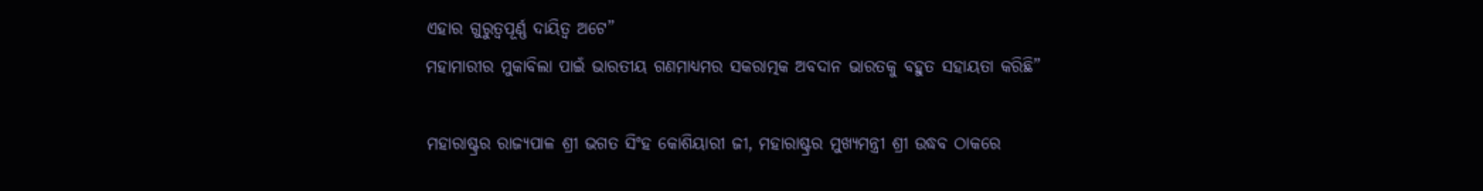ଏହାର ଗୁରୁତ୍ୱପୂର୍ଣ୍ଣ ଦାୟିତ୍ୱ ଅଟେ”
ମହାମାରୀର ମୁକାବିଲା ପାଇଁ ଭାରତୀୟ ଗଣମାଧ୍ୟମର ସକରାତ୍ମକ ଅବଦାନ ଭାରତକୁ ବହୁତ ସହାୟତା କରିଛି”

ମହାରାଷ୍ଟ୍ରର ରାଜ୍ୟପାଳ ଶ୍ରୀ ଭଗତ ସିଂହ କୋଶିୟାରୀ ଜୀ, ମହାରାଷ୍ଟ୍ରର ମୁଖ୍ୟମନ୍ତ୍ରୀ ଶ୍ରୀ ଉଦ୍ଧବ ଠାକରେ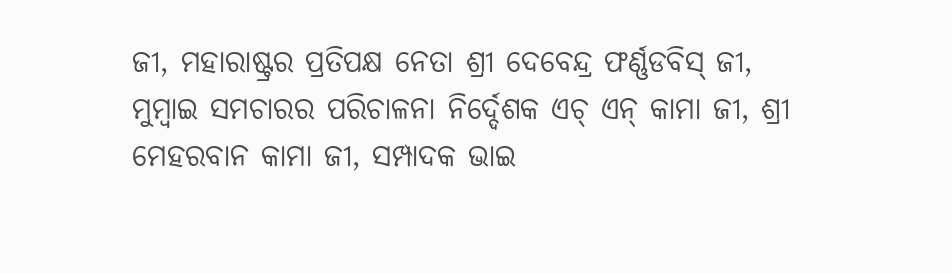ଜୀ, ମହାରାଷ୍ଟ୍ରର ପ୍ରତିପକ୍ଷ ନେତା ଶ୍ରୀ ଦେବେନ୍ଦ୍ର ଫର୍ଣ୍ଣଡବିସ୍ ଜୀ, ମୁମ୍ବାଇ ସମଚାରର ପରିଚାଳନା ନିର୍ଦ୍ଦେଶକ ଏଚ୍ ଏନ୍ କାମା ଜୀ, ଶ୍ରୀ ମେହରବାନ କାମା ଜୀ, ସମ୍ପାଦକ ଭାଇ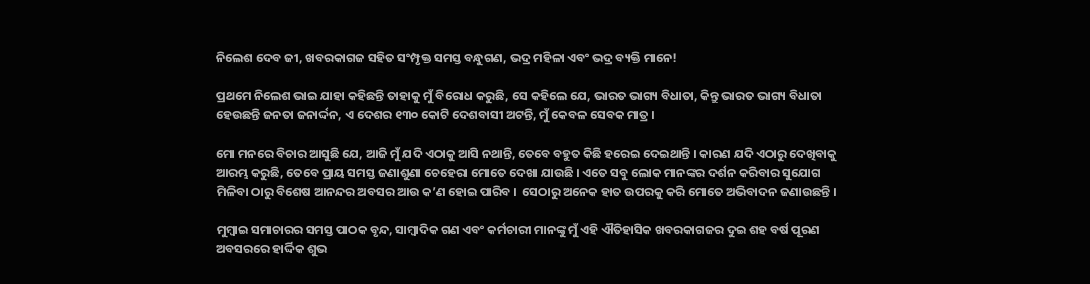ନିଲେଶ ଦେବ ଜୀ, ଖବରକାଗଜ ସହିତ ସଂମ୍ପୃକ୍ତ ସମସ୍ତ ବନ୍ଧୁଗଣ, ଭଦ୍ର ମହିଳା ଏବଂ ଭଦ୍ର ବ୍ୟକ୍ତି ମାନେ!

ପ୍ରଥମେ ନିଲେଶ ଭାଇ ଯାହା କହିଛନ୍ତି ତାହାକୁ ମୁଁ ବିରୋଧ କରୁଛି, ସେ କହିଲେ ଯେ, ଭାରତ ଭାଗ୍ୟ ବିଧାତା, କିନ୍ତୁ ଭାରତ ଭାଗ୍ୟ ବିଧାତା ହେଉଛନ୍ତି ଜନତା ଜନାର୍ଦ୍ଦନ, ଏ ଦେଶର ୧୩୦ କୋଟି ଦେଶବାସୀ ଅଟନ୍ତି, ମୁଁ କେବଳ ସେବକ ମାତ୍ର ।

ମୋ ମନରେ ବିଚାର ଆସୁଛି ଯେ, ଆଜି ମୁଁ ଯଦି ଏଠାକୁ ଆସି ନଥାନ୍ତି, ତେବେ ବହୁତ କିଛି ହରେଇ ଦେଇଥାନ୍ତି । କାରଣ ଯଦି ଏଠାରୁ ଦେଖିବାକୁ ଆରମ୍ଭ କରୁଛି, ତେବେ ପ୍ରାୟ ସମସ୍ତ ଜଣାଶୁଣା ଚେହେରା ମୋତେ ଦେଖା ଯାଉଛି । ଏତେ ସବୁ ଲୋକ ମାନଙ୍କର ଦର୍ଶନ କରିବାର ସୁଯୋଗ ମିଳିବା ଠାରୁ ବିଶେଷ ଆନନ୍ଦର ଅବସର ଆଉ କ’ଣ ହୋଇ ପାରିବ ।  ସେଠାରୁ ଅନେକ ହାତ ଉପରକୁ କରି ମୋତେ ଅଭିବାଦନ ଜଣାଉଛନ୍ତି ।

ମୁମ୍ବାଇ ସମାଚାରର ସମସ୍ତ ପାଠକ ବୃନ୍ଦ, ସାମ୍ବାଦିକ ଗଣ ଏବଂ କର୍ମଚାରୀ ମାନଙ୍କୁ ମୁଁ ଏହି ଐତିହାସିକ ଖବରକାଗଜର ଦୁଇ ଶହ ବର୍ଷ ପୂରଣ ଅବସରରେ ହାର୍ଦ୍ଦିକ ଶୁଭ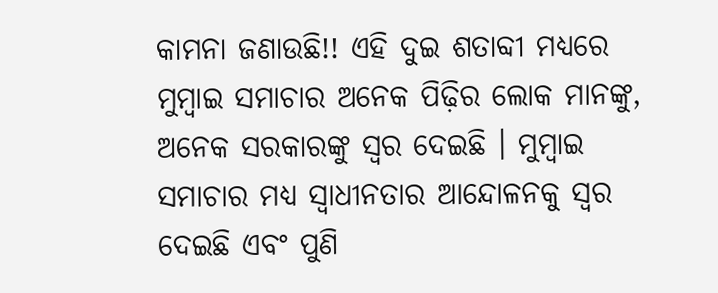କାମନା ଜଣାଉଛି!! ଏହି ଦୁଇ ଶତାବ୍ଦୀ ମଧ୍ୟରେ ମୁମ୍ବାଇ ସମାଚାର ଅନେକ ପିଢ଼ିର ଲୋକ ମାନଙ୍କୁ, ଅନେକ ସରକାରଙ୍କୁ ସ୍ୱର ଦେଇଛି । ମୁମ୍ବାଇ ସମାଚାର ମଧ୍ୟ ସ୍ୱାଧୀନତାର ଆନ୍ଦୋଳନକୁ ସ୍ୱର ଦେଇଛି ଏବଂ ପୁଣି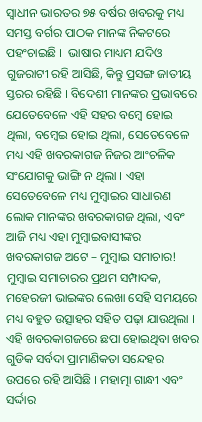ସ୍ୱାଧୀନ ଭାରତର ୭୫ ବର୍ଷର ଖବରକୁ ମଧ୍ୟ ସମସ୍ତ ବର୍ଗର ପାଠକ ମାନଙ୍କ ନିକଟରେ ପହଂଚାଇଛି ।  ଭାଷାର ମାଧ୍ୟମ ଯଦିଓ ଗୁଜରାଟୀ ରହି ଆସିଛି, କିନ୍ତୁ ପ୍ରସଙ୍ଗ ଜାତୀୟ ସ୍ତରର ରହିଛି । ବିଦେଶୀ ମାନଙ୍କର ପ୍ରଭାବରେ ଯେତେବେଳେ ଏହି ସହର ବମ୍ବେ ହୋଇ ଥିଲା, ବମ୍ବେଇ ହୋଇ ଥିଲା, ସେତେବେଳେ ମଧ୍ୟ ଏହି ଖବରକାଗଜ ନିଜର ଆଂଚଳିକ ସଂଯୋଗକୁ ଭାଙ୍ଗି ନ ଥିଲା । ଏହା ସେତେବେଳେ ମଧ୍ୟ ମୁମ୍ବାଇର ସାଧାରଣ ଲୋକ ମାନଙ୍କର ଖବରକାଗଜ ଥିଲା, ଏବଂ ଆଜି ମଧ୍ୟ ଏହା ମୁମ୍ବାଇବାସୀଙ୍କର ଖବରକାଗଜ ଅଟେ – ମୁମ୍ବାଇ ସମାଚାର! ମୁମ୍ବାଇ ସମାଚାରର ପ୍ରଥମ ସମ୍ପାଦକ, ମହେରଜୀ ଭାଇଙ୍କର ଲେଖା ସେହି ସମୟରେ ମଧ୍ୟ ବହୁତ ଉତ୍ସାହର ସହିତ ପଢ଼ା ଯାଉଥିଲା । ଏହି ଖବରକାଗଜରେ ଛପା ହୋଇଥିବା ଖବର ଗୁଡିକ ସର୍ବଦା ପ୍ରାମାଣିକତା ସନ୍ଦେହର ଉପରେ ରହି ଆସିଛି । ମହାତ୍ମା ଗାନ୍ଧୀ ଏବଂ ସର୍ଦ୍ଦାର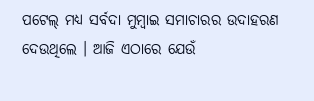ପଟେଲ୍ ମଧ୍ୟ ସର୍ବଦା ମୁମ୍ବାଇ ସମାଚାରର ଉଦାହରଣ ଦେଉଥିଲେ । ଆଜି ଏଠାରେ ଯେଉଁ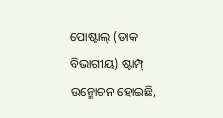ପୋଷ୍ଟାଲ୍ (ଡାକ ବିଭାଗୀୟ) ଷ୍ଟାମ୍ପ୍ ଉନ୍ମୋଚନ ହୋଇଛି,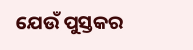ଯେଉଁ ପୁସ୍ତକର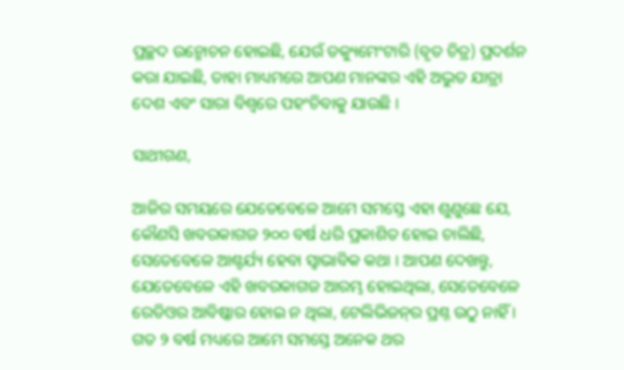ପ୍ରଚ୍ଛଦ ଉନ୍ମୋଚନ ହୋଇଛି, ଯେଉଁ ଡକ୍ୟୁମେଂଟାରି (ବୃତ ଚିତ୍ର) ପ୍ରଦର୍ଶନ କରା ଯାଇଛି, ତାହା ମାଧ୍ୟମରେ ଆପଣ ମାନଙ୍କର ଏହି ଅଦ୍ଭୁତ ଯାତ୍ରା ଦେଶ ଏବଂ ସାରା ବିଶ୍ୱରେ ପହଂଚିବାକୁ ଯାଉଛି ।

ସାଥୀଗଣ,

ଆଜିର ସମୟରେ ଯେତେବେଳେ ଆମେ ସମସ୍ତେ ଏହା ଶୁଣୁଛେ ଯେ, କୌଣସି ଖବରକାଗଜ ୨୦୦ ବର୍ଷ ଧରି ପ୍ରକାଶିତ ହୋଇ ଚାଲିଛି, ସେତେବେଳେ ଆଶ୍ଚର୍ଯ୍ୟ ହେବା ସ୍ୱାଭାବିକ କଥା । ଆପଣ ଦେଖନ୍ତୁ, ଯେତେବେଳେ ଏହି ଖବରକାଗଜ ଆରମ୍ଭ ହୋଇଥିଲା, ସେତେବେଳେ ରେଡିଓର ଆବିଷ୍କାର ହୋଇ ନ ଥିଲା, ଟେଲିଭିଜନ୍‌ର ପ୍ରଶ୍ନ ଉଠୁ ନାହିଁ । ଗତ ୨ ବର୍ଷ ମଧ୍ୟରେ ଆମେ ସମସ୍ତେ ଅନେକ ଥର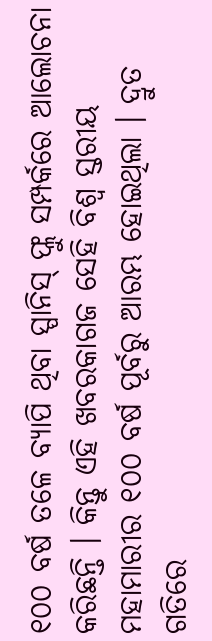୧୦୦ ବର୍ଷ ତଳେ ବ୍ୟାପି ଥିବା ସ୍ପାନିସ୍ ଫ୍ଲୁ ସମ୍ପର୍କରେ ଆଲୋଚନା କରିଛନ୍ତି । କିନ୍ତୁ ଏହି ଖବରକାଗଜ ସେହି ବିଶ୍ୱ ସ୍ତରୀୟ ମହାମାରୀର ୧୦୦ ବର୍ଷ ପୂର୍ବରୁ ଆରମ୍ଭ ହୋଇଥିଲା । ଦ୍ରୁତ ଗତିରେ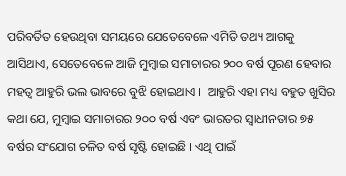ପରିବର୍ତିତ ହେଉଥିବା ସମୟରେ ଯେତେବେଳେ ଏମିତି ତଥ୍ୟ ଆଗକୁ ଆସିଥାଏ, ସେତେବେଳେ ଆଜି ମୁମ୍ବାଇ ସମାଚାରର ୨୦୦ ବର୍ଷ ପୂରଣ ହେବାର ମହତ୍ୱ ଆହୁରି ଭଲ ଭାବରେ ବୁଝି ହୋଇଥାଏ ।  ଆହୁରି ଏହା ମଧ୍ୟ ବହୁତ ଖୁସିର କଥା ଯେ, ମୁମ୍ବାଇ ସମାଚାରର ୨୦୦ ବର୍ଷ ଏବଂ ଭାରତର ସ୍ୱାଧୀନତାର ୭୫ ବର୍ଷର ସଂଯୋଗ ଚଳିତ ବର୍ଷ ସୃଷ୍ଟି ହୋଇଛି । ଏଥି ପାଇଁ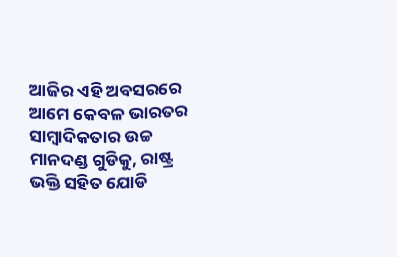ଆଜିର ଏହି ଅବସରରେ ଆମେ କେବଳ ଭାରତର ସାମ୍ବାଦିକତାର ଉଚ୍ଚ ମାନଦଣ୍ଡ ଗୁଡିକୁ, ରାଷ୍ଟ୍ର ଭକ୍ତି ସହିତ ଯୋଡି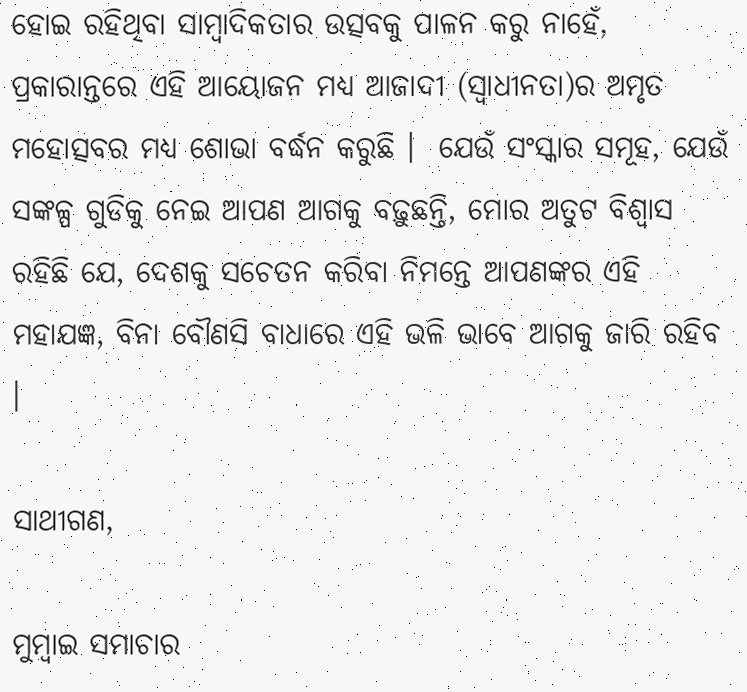ହୋଇ ରହିଥିବା ସାମ୍ବାଦିକତାର ଉତ୍ସବକୁ ପାଳନ କରୁ ନାହେଁ, ପ୍ରକାରାନ୍ତରେ ଏହି ଆୟୋଜନ ମଧ୍ୟ ଆଜାଦୀ (ସ୍ୱାଧୀନତା)ର ଅମୃତ ମହୋତ୍ସବର ମଧ୍ୟ ଶୋଭା ବର୍ଦ୍ଧନ କରୁଛି ।  ଯେଉଁ ସଂସ୍କାର ସମୂହ, ଯେଉଁ ସଙ୍କଳ୍ପ ଗୁଡିକୁ ନେଇ ଆପଣ ଆଗକୁ ବଢ଼ୁଛନ୍ତି, ମୋର ଅତୁଟ ବିଶ୍ୱାସ ରହିଛି ଯେ, ଦେଶକୁ ସଚେତନ କରିବା ନିମନ୍ତେ ଆପଣଙ୍କର ଏହି ମହାଯଜ୍ଞ, ବିନା ବୌଣସି ବାଧାରେ ଏହି ଭଳି ଭାବେ ଆଗକୁ ଜାରି ରହିବ ।

ସାଥୀଗଣ,

ମୁମ୍ବାଇ ସମାଚାର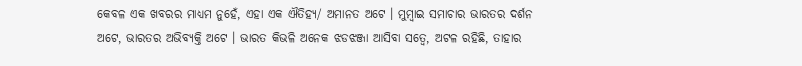କେବଳ ଏକ ଖବରର ମାଧ୍ୟମ ନୁହେଁ, ଏହା ଏକ ଐତିହ୍ୟ/ ଅମାନତ ଅଟେ । ମୁମ୍ବାଇ ସମାଚାର ଭାରତର ଦର୍ଶନ ଅଟେ, ଭାରତର ଅଭିବ୍ୟକ୍ତି ଅଟେ । ଭାରତ କିଭଳି ଅନେକ ଝଡଝଞ୍ଜା ଆସିବା ସତ୍ୱେ, ଅଟଳ ରହିଛି, ତାହାର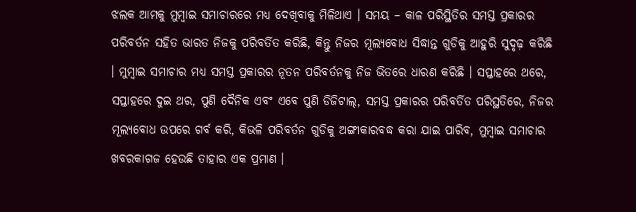ଝଲକ ଆମକୁ ମୁମ୍ବାଇ ସମାଚାରରେ ମଧ୍ୟ ଦେଖିବାକୁ ମିଳିଥାଏ । ସମୟ – କାଳ ପରିସ୍ଥିତିର ସମସ୍ତ ପ୍ରକାରର ପରିବର୍ତନ ସହିତ ଭାରତ ନିଜକୁ ପରିବର୍ତିତ କରିଛି, କିନ୍ତୁ ନିଜର ମୂଲ୍ୟବୋଧ ସିଦ୍ଧାନ୍ତ ଗୁଡିକୁ ଆହୁରି ସୁଦୃଢ଼ କରିଛି । ମୁମ୍ବାଇ ସମାଚାର ମଧ୍ୟ ସମସ୍ତ ପ୍ରକାରର ନୂତନ ପରିବର୍ତନକୁ ନିଜ ଭିତରେ ଧାରଣ କରିଛି । ସପ୍ତାହରେ ଥରେ, ସପ୍ତାହରେ ଦୁଇ ଥର, ପୁଣି ଦୈନିକ ଏବଂ ଏବେ ପୁଣି ଡିଜିଟାଲ୍‌, ସମସ୍ତ ପ୍ରକାରର ପରିବର୍ତିତ ପରିସ୍ଥତିରେ, ନିଜର ମୂଲ୍ୟବୋଧ ଉପରେ ଗର୍ବ କରି, କିଭଳି ପରିବର୍ତନ ଗୁଡିକୁ ଅଙ୍ଗୀକାରବଦ୍ଧ କରା ଯାଇ ପାରିବ, ମୁମ୍ବାଇ ସମାଚାର ଖବରକାଗଜ ହେଉଛି ତାହାର ଏକ ପ୍ରମାଣ ।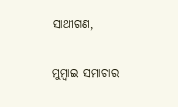ସାଥୀଗଣ,

ମୁମ୍ବାଇ ସମାଚାର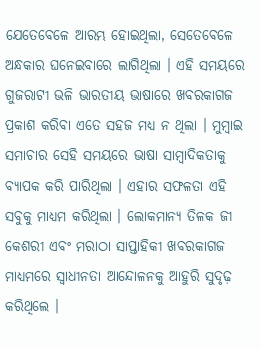ଯେତେବେଳେ ଆରମ୍ଭ ହୋଇଥିଲା, ସେତେବେଳେ ଅନ୍ଧକାର ଘନେଇବାରେ ଲାଗିଥିଲା । ଏହି ସମୟରେ ଗୁଜରାଟୀ ଭଳି ଭାରତୀୟ ଭାଷାରେ ଖବରକାଗଜ ପ୍ରକାଶ କରିବା ଏତେ ସହଜ ମଧ୍ୟ ନ ଥିଲା । ମୁମ୍ବାଇ ସମାଚାର ସେହି ସମୟରେ ଭାଷା ସାମ୍ବାଦିକତାକୁ ବ୍ୟାପକ କରି ପାରିଥିଲା । ଏହାର ସଫଳତା ଏହି ସବୁକୁ ମାଧ୍ୟମ କରିଥିଲା । ଲୋକମାନ୍ୟ ତିଳକ ଜୀ କେଶରୀ ଏବଂ ମରାଠା ସାପ୍ତାହିକୀ ଖବରକାଗଜ ମାଧ୍ୟମରେ ସ୍ୱାଧୀନତା ଆନ୍ଦୋଳନକୁ ଆହୁରି ସୁଦୃଢ଼ କରିଥିଲେ ।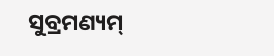ସୁବ୍ରମଣ୍ୟମ୍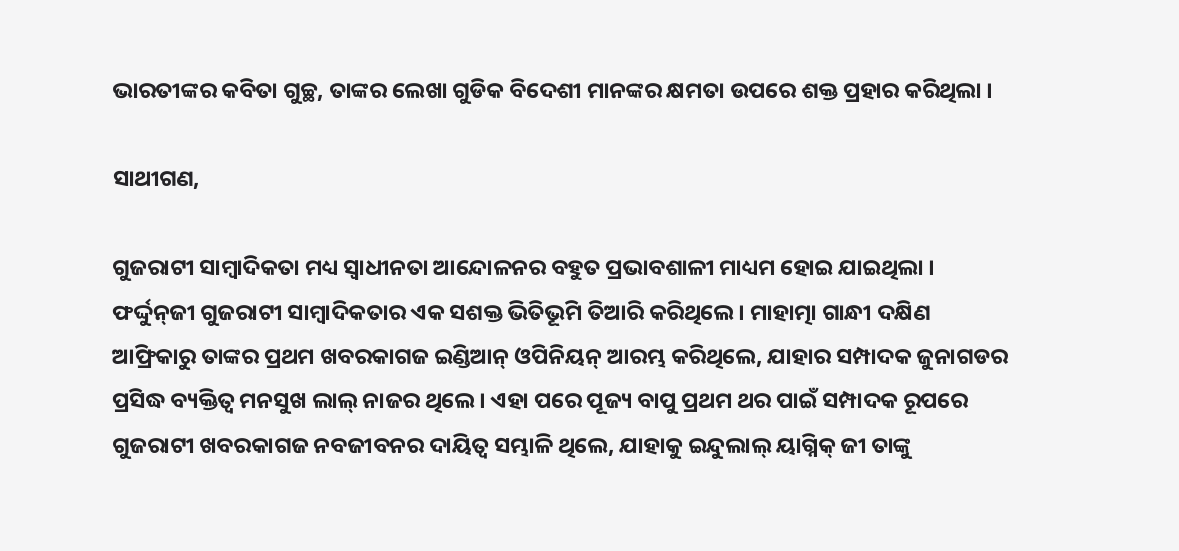ଭାରତୀଙ୍କର କବିତା ଗୁଚ୍ଛ, ତାଙ୍କର ଲେଖା ଗୁଡିକ ବିଦେଶୀ ମାନଙ୍କର କ୍ଷମତା ଉପରେ ଶକ୍ତ ପ୍ରହାର କରିଥିଲା ।

ସାଥୀଗଣ,

ଗୁଜରାଟୀ ସାମ୍ବାଦିକତା ମଧ୍ୟ ସ୍ୱାଧୀନତା ଆନ୍ଦୋଳନର ବହୁତ ପ୍ରଭାବଶାଳୀ ମାଧ୍ୟମ ହୋଇ ଯାଇଥିଲା । ଫର୍ଦ୍ଦୁନ୍‌ଜୀ ଗୁଜରାଟୀ ସାମ୍ବାଦିକତାର ଏକ ସଶକ୍ତ ଭିତିଭୂମି ତିଆରି କରିଥିଲେ । ମାହାତ୍ମା ଗାନ୍ଧୀ ଦକ୍ଷିଣ ଆଫ୍ରିକାରୁ ତାଙ୍କର ପ୍ରଥମ ଖବରକାଗଜ ଇଣ୍ଡିଆନ୍ ଓପିନିୟନ୍ ଆରମ୍ଭ କରିଥିଲେ, ଯାହାର ସମ୍ପାଦକ ଜୁନାଗଡର ପ୍ରସିଦ୍ଧ ବ୍ୟକ୍ତିତ୍ୱ ମନସୁଖ ଲାଲ୍ ନାଜର ଥିଲେ । ଏହା ପରେ ପୂଜ୍ୟ ବାପୁ ପ୍ରଥମ ଥର ପାଇଁ ସମ୍ପାଦକ ରୂପରେ ଗୁଜରାଟୀ ଖବରକାଗଜ ନବଜୀବନର ଦାୟିତ୍ୱ ସମ୍ଭାଳି ଥିଲେ, ଯାହାକୁ ଇନ୍ଦୁଲାଲ୍ ୟାଗ୍ନିକ୍ ଜୀ ତାଙ୍କୁ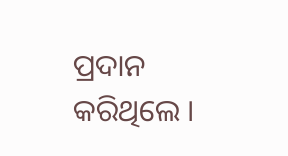ପ୍ରଦାନ କରିଥିଲେ ।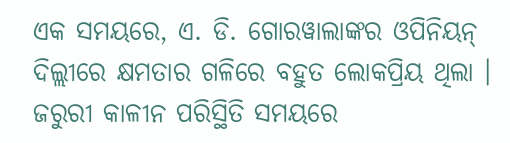ଏକ ସମୟରେ, ଏ. ଡି. ଗୋରୱାଲାଙ୍କର ଓପିନିୟନ୍ ଦିଲ୍ଲୀରେ କ୍ଷମତାର ଗଳିରେ ବହୁତ ଲୋକପ୍ରିୟ ଥିଲା । ଜରୁରୀ କାଳୀନ ପରିସ୍ଥିତି ସମୟରେ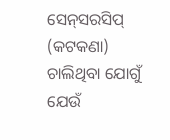ସେନ୍‌ସରସିପ୍ (କଟକଣା) ଚାଲିଥିବା ଯୋଗୁଁ  ଯେଉଁ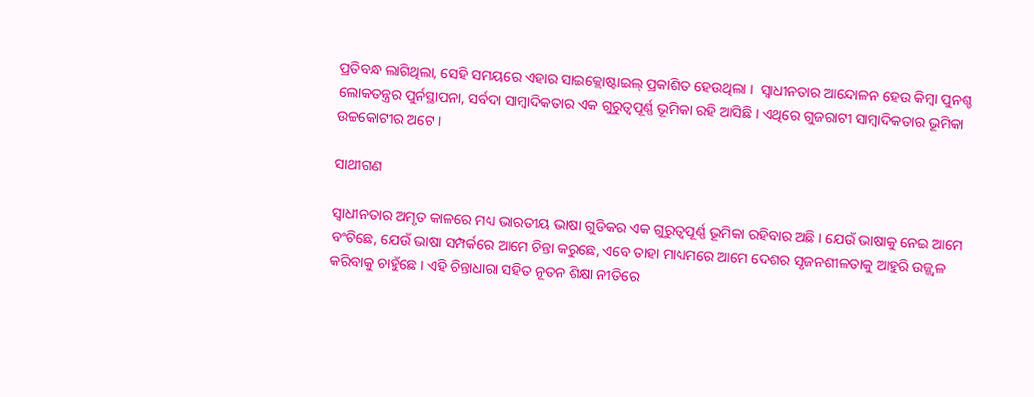ପ୍ରତିବନ୍ଧ ଲାଗିଥିଲା, ସେହି ସମୟରେ ଏହାର ସାଇକ୍ଲୋଷ୍ଟାଇଲ୍ ପ୍ରକାଶିତ ହେଉଥିଲା ।  ସ୍ୱାଧୀନତାର ଆନ୍ଦୋଳନ ହେଉ କିମ୍ବା ପୁନଶ୍ଚ ଲୋକତନ୍ତ୍ରର ପୁର୍ନସ୍ଥାପନା, ସର୍ବଦା ସାମ୍ବାଦିକତାର ଏକ ଗୁରୁତ୍ୱପୂର୍ଣ୍ଣ ଭୂମିକା ରହି ଆସିଛି । ଏଥିରେ ଗୁଜରାଟୀ ସାମ୍ବାଦିକତାର ଭୂମିକା ଉଚ୍ଚକୋଟୀର ଅଟେ ।

ସାଥୀଗଣ

ସ୍ୱାଧୀନତାର ଅମୃତ କାଳରେ ମଧ୍ୟ ଭାରତୀୟ ଭାଷା ଗୁଡିକର ଏକ ଗୁରୁତ୍ୱପୂର୍ଣ୍ଣ ଭୂମିକା ରହିବାର ଅଛି । ଯେଉଁ ଭାଷାକୁ ନେଇ ଆମେ ବଂଚିଛେ, ଯେଉଁ ଭାଷା ସମ୍ପର୍କରେ ଆମେ ଚିନ୍ତା କରୁଛେ, ଏବେ ତାହା ମାଧ୍ୟମରେ ଆମେ ଦେଶର ସୃଜନଶୀଳତାକୁ ଆହୁରି ଉଜ୍ଜ୍ୱଳ କରିବାକୁ ଚାହୁଁଛେ । ଏହି ଚିନ୍ତାଧାରା ସହିତ ନୂତନ ଶିକ୍ଷା ନୀତିରେ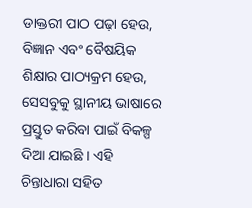ଡାକ୍ତରୀ ପାଠ ପଢ଼ା ହେଉ, ବିଜ୍ଞାନ ଏବଂ ବୈଷୟିକ ଶିକ୍ଷାର ପାଠ୍ୟକ୍ରମ ହେଉ, ସେସବୁକୁ ସ୍ଥାନୀୟ ଭାଷାରେ ପ୍ରସ୍ତୁତ କରିବା ପାଇଁ ବିକଳ୍ପ ଦିଆ ଯାଇଛି । ଏହି ଚିନ୍ତାଧାରା ସହିତ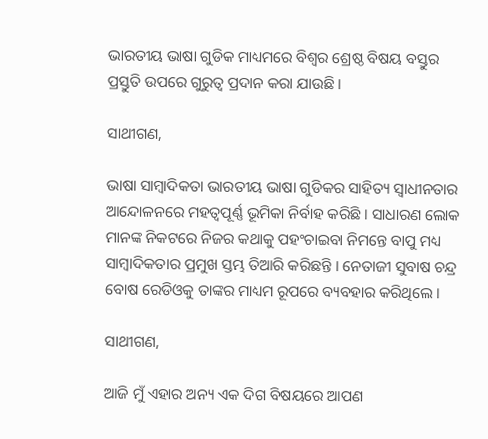ଭାରତୀୟ ଭାଷା ଗୁଡିକ ମାଧ୍ୟମରେ ବିଶ୍ୱର ଶ୍ରେଷ୍ଠ ବିଷୟ ବସ୍ତୁର ପ୍ରସ୍ତୁତି ଉପରେ ଗୁରୁତ୍ୱ ପ୍ରଦାନ କରା ଯାଉଛି ।

ସାଥୀଗଣ,

ଭାଷା ସାମ୍ବାଦିକତା ଭାରତୀୟ ଭାଷା ଗୁଡିକର ସାହିତ୍ୟ ସ୍ୱାଧୀନତାର ଆନ୍ଦୋଳନରେ ମହତ୍ୱପୂର୍ଣ୍ଣ ଭୂମିକା ନିର୍ବାହ କରିଛି । ସାଧାରଣ ଲୋକ ମାନଙ୍କ ନିକଟରେ ନିଜର କଥାକୁ ପହଂଚାଇବା ନିମନ୍ତେ ବାପୁ ମଧ୍ୟ ସାମ୍ବାଦିକତାର ପ୍ରମୁଖ ସ୍ତମ୍ଭ ତିଆରି କରିଛନ୍ତି । ନେତାଜୀ ସୁବାଷ ଚନ୍ଦ୍ର ବୋଷ ରେଡିଓକୁ ତାଙ୍କର ମାଧ୍ୟମ ରୂପରେ ବ୍ୟବହାର କରିଥିଲେ ।

ସାଥୀଗଣ,

ଆଜି ମୁଁ ଏହାର ଅନ୍ୟ ଏକ ଦିଗ ବିଷୟରେ ଆପଣ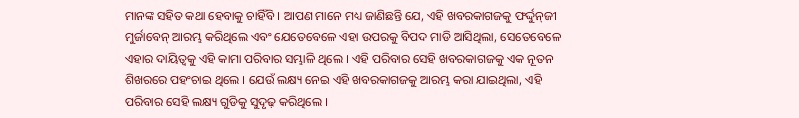ମାନଙ୍କ ସହିତ କଥା ହେବାକୁ ଚାହିଁବି । ଆପଣ ମାନେ ମଧ୍ୟ ଜାଣିଛନ୍ତି ଯେ, ଏହି ଖବରକାଗଜକୁ ଫର୍ଦ୍ଦୁନ୍‌ଜୀ ମୁର୍ଜାବେନ୍ ଆରମ୍ଭ କରିଥିଲେ ଏବଂ ଯେତେବେଳେ ଏହା ଉପରକୁ ବିପଦ ମାଡି ଆସିଥିଲା, ସେତେବେଳେ ଏହାର ଦାୟିତ୍ୱକୁ ଏହି କାମା ପରିବାର ସମ୍ଭାଳି ଥିଲେ । ଏହି ପରିବାର ସେହି ଖବରକାଗଜକୁ ଏକ ନୂତନ ଶିଖରରେ ପହଂଚାଇ ଥିଲେ । ଯେଉଁ ଲକ୍ଷ୍ୟ ନେଇ ଏହି ଖବରକାଗଜକୁ ଆରମ୍ଭ କରା ଯାଇଥିଲା, ଏହି ପରିବାର ସେହି ଲକ୍ଷ୍ୟ ଗୁଡିକୁ ସୁଦୃଢ଼ କରିଥିଲେ ।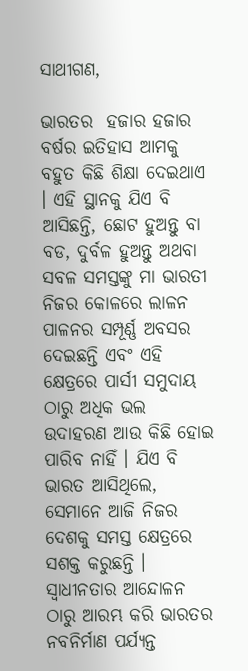ସାଥୀଗଣ,

ଭାରତର  ହଜାର ହଜାର ବର୍ଷର ଇତିହାସ ଆମକୁ ବହୁତ କିଛି ଶିକ୍ଷା ଦେଇଥାଏ । ଏହି ସ୍ଥାନକୁ ଯିଏ ବି ଆସିଛନ୍ତି, ଛୋଟ ହୁଅନ୍ତୁ ବା ବଡ, ଦୁର୍ବଳ ହୁଅନ୍ତୁ ଅଥବା ସବଳ ସମସ୍ତଙ୍କୁ ମା ଭାରତୀ ନିଜର କୋଳରେ ଲାଳନ ପାଳନର ସମ୍ପୂର୍ଣ୍ଣ ଅବସର ଦେଇଛନ୍ତି ଏବଂ ଏହି କ୍ଷେତ୍ରରେ ପାର୍ସୀ ସମୁଦାୟ ଠାରୁ ଅଧିକ ଭଲ ଉଦାହରଣ ଆଉ କିଛି ହୋଇ ପାରିବ ନାହିଁ । ଯିଏ ବି ଭାରତ ଆସିଥିଲେ, ସେମାନେ ଆଜି ନିଜର ଦେଶକୁ ସମସ୍ତ କ୍ଷେତ୍ରରେ ସଶକ୍ତ କରୁଛନ୍ତି । ସ୍ୱାଧୀନତାର ଆନ୍ଦୋଳନ ଠାରୁ ଆରମ୍ଭ କରି ଭାରତର ନବନିର୍ମାଣ ପର୍ଯ୍ୟନ୍ତ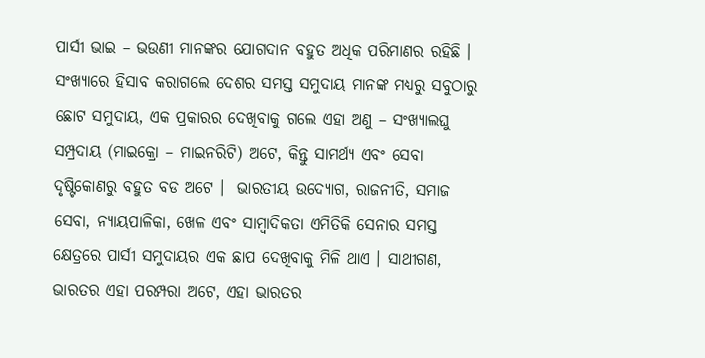ପାର୍ସୀ ଭାଇ – ଭଉଣୀ ମାନଙ୍କର ଯୋଗଦାନ ବହୁତ ଅଧିକ ପରିମାଣର ରହିଛି । ସଂଖ୍ୟାରେ ହିସାବ କରାଗଲେ ଦେଶର ସମସ୍ତ ସମୁଦାୟ ମାନଙ୍କ ମଧ୍ୟରୁ ସବୁଠାରୁ ଛୋଟ ସମୁଦାୟ, ଏକ ପ୍ରକାରର ଦେଖିବାକୁ ଗଲେ ଏହା ଅଣୁ – ସଂଖ୍ୟାଲଘୁ ସମ୍ପ୍ରଦାୟ (ମାଇକ୍ରୋ – ମାଇନରିଟି) ଅଟେ, କିନ୍ତୁ ସାମର୍ଥ୍ୟ ଏବଂ ସେବା ଦୃଷ୍ଟିକୋଣରୁ ବହୁତ ବଡ ଅଟେ ।  ଭାରତୀୟ ଉଦ୍ୟୋଗ, ରାଜନୀତି, ସମାଜ ସେବା, ନ୍ୟାୟପାଳିକା, ଖେଳ ଏବଂ ସାମ୍ବାଦିକତା ଏମିତିକି ସେନାର ସମସ୍ତ କ୍ଷେତ୍ରରେ ପାର୍ସୀ ସମୁଦାୟର ଏକ ଛାପ ଦେଖିବାକୁ ମିଳି ଥାଏ । ସାଥୀଗଣ, ଭାରତର ଏହା ପରମ୍ପରା ଅଟେ, ଏହା ଭାରତର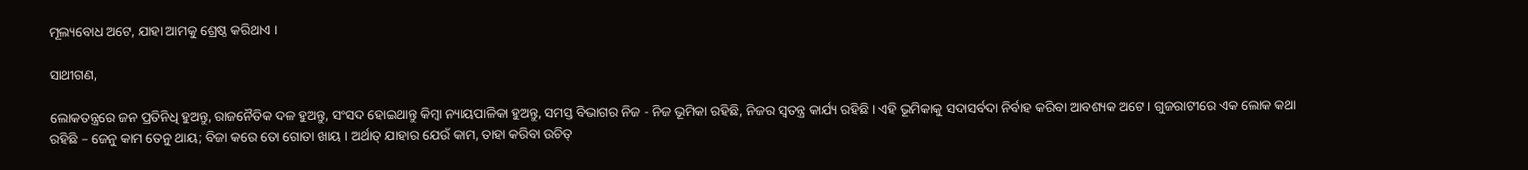ମୂଲ୍ୟବୋଧ ଅଟେ, ଯାହା ଆମକୁ ଶ୍ରେଷ୍ଠ କରିଥାଏ ।

ସାଥୀଗଣ,

ଲୋକତନ୍ତ୍ରରେ ଜନ ପ୍ରତିନିଧି ହୁଅନ୍ତୁ, ରାଜନୈତିକ ଦଳ ହୁଅନ୍ତୁ, ସଂସଦ ହୋଇଥାନ୍ତୁ କିମ୍ବା ନ୍ୟାୟପାଳିକା ହୁଅନ୍ତୁ, ସମସ୍ତ ବିଭାଗର ନିଜ - ନିଜ ଭୂମିକା ରହିଛି, ନିଜର ସ୍ୱତନ୍ତ୍ର କାର୍ଯ୍ୟ ରହିଛି । ଏହି ଭୂମିକାକୁ ସଦାସର୍ବଦା ନିର୍ବାହ କରିବା ଆବଶ୍ୟକ ଅଟେ । ଗୁଜରାଟୀରେ ଏକ ଲୋକ କଥା ରହିଛି – ଜେନୁ କାମ ତେନୁ ଥାୟ; ବିଜା କରେ ତୋ ଗୋତା ଖାୟ । ଅର୍ଥାତ୍ ଯାହାର ଯେଉଁ କାମ, ତାହା କରିବା ଉଚିତ୍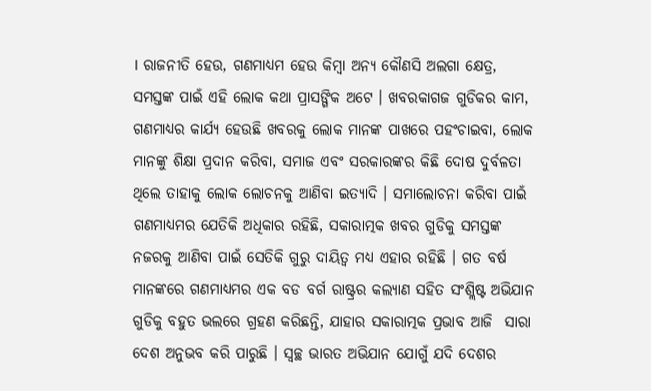। ରାଜନୀତି ହେଉ, ଗଣମାଧ୍ୟମ ହେଉ କିମ୍ବା ଅନ୍ୟ କୌଣସି ଅଲଗା କ୍ଷେତ୍ର, ସମସ୍ତଙ୍କ ପାଇଁ ଏହି ଲୋକ କଥା ପ୍ରାସଙ୍ଗିକ ଅଟେ । ଖବରକାଗଜ ଗୁଡିକର କାମ, ଗଣମାଧ୍ୟର କାର୍ଯ୍ୟ ହେଉଛି ଖବରକୁ ଲୋକ ମାନଙ୍କ ପାଖରେ ପହଂଚାଇବା, ଲୋକ ମାନଙ୍କୁ ଶିକ୍ଷା ପ୍ରଦାନ କରିବା, ସମାଜ ଏବଂ ସରକାରଙ୍କର କିଛି ଦୋଷ ଦୁର୍ବଳତା ଥିଲେ ତାହାକୁ ଲୋକ ଲୋଚନକୁ ଆଣିବା ଇତ୍ୟାଦି । ସମାଲୋଚନା କରିବା ପାଇଁ ଗଣମାଧ୍ୟମର ଯେତିକି ଅଧିକାର ରହିଛି, ସକାରାତ୍ମକ ଖବର ଗୁଡିକୁ ସମସ୍ତଙ୍କ ନଜରକୁ ଆଣିବା ପାଇଁ ସେତିକି ଗୁରୁ ଦାୟିତ୍ୱ ମଧ୍ୟ ଏହାର ରହିଛି । ଗତ ବର୍ଷ ମାନଙ୍କରେ ଗଣମାଧ୍ୟମର ଏକ ବଡ ବର୍ଗ ରାଷ୍ଟ୍ରର କଲ୍ୟାଣ ସହିତ ସଂଶ୍ଲିଷ୍ଟ ଅଭିଯାନ ଗୁଡିକୁ ବହୁତ ଭଲରେ ଗ୍ରହଣ କରିଛନ୍ତି, ଯାହାର ସକାରାତ୍ମକ ପ୍ରଭାବ ଆଜି  ସାରା ଦେଶ ଅନୁଭବ କରି ପାରୁଛି । ସ୍ୱଚ୍ଛ ଭାରତ ଅଭିଯାନ ଯୋଗୁଁ ଯଦି ଦେଶର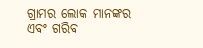ଗ୍ରାମର ଲୋକ ମାନଙ୍କର ଏବଂ ଗରିବ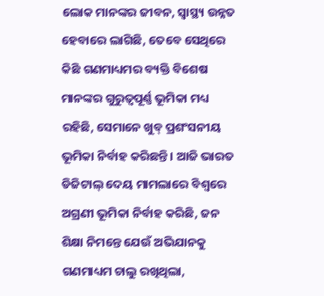ଲୋକ ମାନଙ୍କର ଜୀବନ, ସ୍ୱାସ୍ଥ୍ୟ ଉନ୍ନତ ହେବାରେ ଲାଗିଛି, ତେବେ ସେଥିରେ କିଛି ଗଣମାଧ୍ୟମର ବ୍ୟକ୍ତି ବିଶେଷ ମାନଙ୍କର ଗୁରୁତ୍ୱପୂର୍ଣ୍ଣ ଭୂମିକା ମଧ୍ୟ ରହିଛି, ସେମାନେ ଖୁବ୍ ପ୍ରଶଂସନୀୟ ଭୂମିକା ନିର୍ବାହ କରିଛନ୍ତି । ଆଜି ଭାରତ ଡିଜିଟାଲ୍ ଦେୟ ମାମଲାରେ ବିଶ୍ୱରେ ଅଗ୍ରଣୀ ଭୂମିକା ନିର୍ବାହ କରିଛି, ଜନ ଶିକ୍ଷା ନିମନ୍ତେ ଯେଉଁ ଅଭିଯାନକୁ ଗଣମାଧ୍ୟମ ଚାଲୁ ରଖିଥିଲା,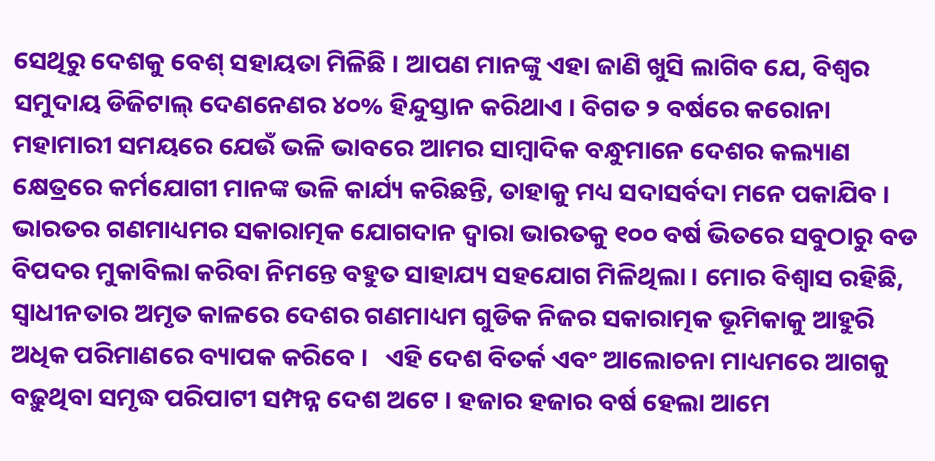ସେଥିରୁ ଦେଶକୁ ବେଶ୍ ସହାୟତା ମିଳିଛି । ଆପଣ ମାନଙ୍କୁ ଏହା ଜାଣି ଖୁସି ଲାଗିବ ଯେ, ବିଶ୍ୱର ସମୁଦାୟ ଡିଜିଟାଲ୍ ଦେଣନେଣର ୪୦% ହିନ୍ଦୁସ୍ତାନ କରିଥାଏ । ବିଗତ ୨ ବର୍ଷରେ କରୋନା ମହାମାରୀ ସମୟରେ ଯେଉଁ ଭଳି ଭାବରେ ଆମର ସାମ୍ବାଦିକ ବନ୍ଧୁମାନେ ଦେଶର କଲ୍ୟାଣ କ୍ଷେତ୍ରରେ କର୍ମଯୋଗୀ ମାନଙ୍କ ଭଳି କାର୍ଯ୍ୟ କରିଛନ୍ତି, ତାହାକୁ ମଧ୍ୟ ସଦାସର୍ବଦା ମନେ ପକାଯିବ । ଭାରତର ଗଣମାଧ୍ୟମର ସକାରାତ୍ମକ ଯୋଗଦାନ ଦ୍ୱାରା ଭାରତକୁ ୧୦୦ ବର୍ଷ ଭିତରେ ସବୁଠାରୁ ବଡ ବିପଦର ମୁକାବିଲା କରିବା ନିମନ୍ତେ ବହୁତ ସାହାଯ୍ୟ ସହଯୋଗ ମିଳିଥିଲା । ମୋର ବିଶ୍ୱାସ ରହିଛି, ସ୍ୱାଧୀନତାର ଅମୃତ କାଳରେ ଦେଶର ଗଣମାଧ୍ୟମ ଗୁଡିକ ନିଜର ସକାରାତ୍ମକ ଭୂମିକାକୁ ଆହୁରି ଅଧିକ ପରିମାଣରେ ବ୍ୟାପକ କରିବେ ।   ଏହି ଦେଶ ବିତର୍କ ଏବଂ ଆଲୋଚନା ମାଧ୍ୟମରେ ଆଗକୁ ବଢ଼ୁଥିବା ସମୃଦ୍ଧ ପରିପାଟୀ ସମ୍ପନ୍ନ ଦେଶ ଅଟେ । ହଜାର ହଜାର ବର୍ଷ ହେଲା ଆମେ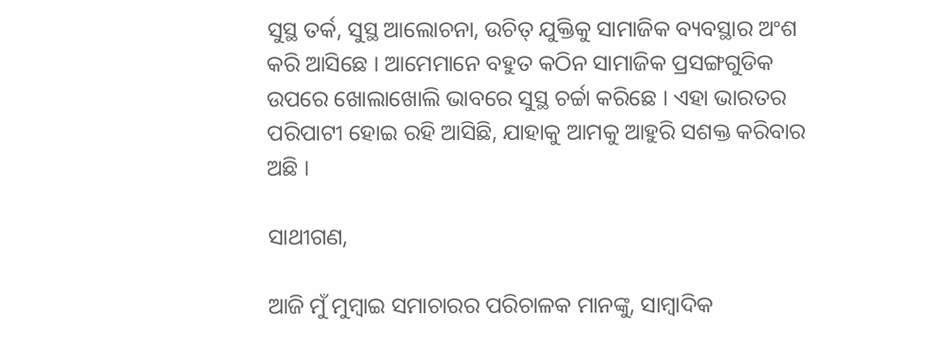ସୁସ୍ଥ ତର୍କ, ସୁସ୍ଥ ଆଲୋଚନା, ଉଚିତ୍ ଯୁକ୍ତିକୁ ସାମାଜିକ ବ୍ୟବସ୍ଥାର ଅଂଶ କରି ଆସିଛେ । ଆମେମାନେ ବହୁତ କଠିନ ସାମାଜିକ ପ୍ରସଙ୍ଗଗୁଡିକ ଉପରେ ଖୋଲାଖୋଲି ଭାବରେ ସୁସ୍ଥ ଚର୍ଚ୍ଚା କରିଛେ । ଏହା ଭାରତର ପରିପାଟୀ ହୋଇ ରହି ଆସିଛି, ଯାହାକୁ ଆମକୁ ଆହୁରି ସଶକ୍ତ କରିବାର ଅଛି ।

ସାଥୀଗଣ,

ଆଜି ମୁଁ ମୁମ୍ବାଇ ସମାଚାରର ପରିଚାଳକ ମାନଙ୍କୁ, ସାମ୍ବାଦିକ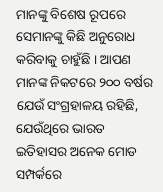ମାନଙ୍କୁ ବିଶେଷ ରୂପରେ ସେମାନଙ୍କୁ କିଛି ଅନୁରୋଧ କରିବାକୁ ଚାହୁଁଛି । ଆପଣ ମାନଙ୍କ ନିକଟରେ ୨୦୦ ବର୍ଷର ଯେଉଁ ସଂଗ୍ରହାଳୟ ରହିଛି, ଯେଉଁଥିରେ ଭାରତ ଇତିହାସର ଅନେକ ମୋଡ ସମ୍ପର୍କରେ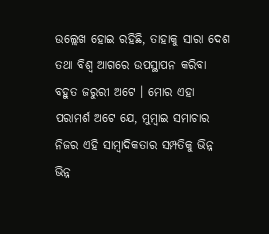ଉଲ୍ଲେଖ ହୋଇ ରହିଛି, ତାହାକୁ ସାରା ଦେଶ ତଥା ବିଶ୍ୱ ଆଗରେ ଉପସ୍ଥାପନ କରିବା ବହୁତ ଜରୁରୀ ଅଟେ । ମୋର ଏହା ପରାମର୍ଶ ଅଟେ ଯେ, ମୁମ୍ବାଇ ସମାଚାର ନିଜର ଏହି ସାମ୍ବାଦିକତାର ସମ୍ପତିକୁ ଭିନ୍ନ ଭିନ୍ନ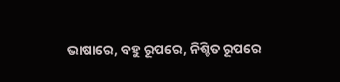ଭାଷାରେ, ବହୁ ରୂପରେ, ନିଶ୍ଚିତ ରୂପରେ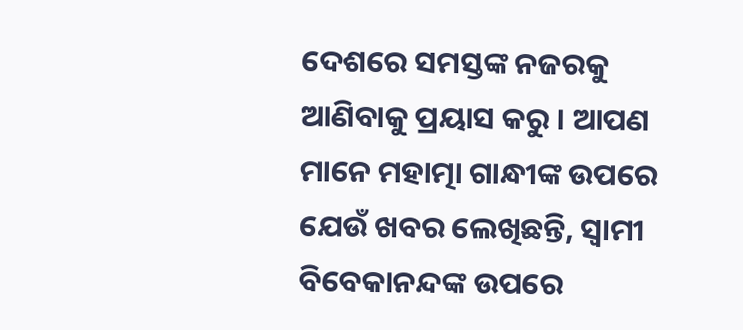ଦେଶରେ ସମସ୍ତଙ୍କ ନଜରକୁ ଆଣିବାକୁ ପ୍ରୟାସ କରୁ । ଆପଣ ମାନେ ମହାତ୍ମା ଗାନ୍ଧୀଙ୍କ ଉପରେ ଯେଉଁ ଖବର ଲେଖିଛନ୍ତି, ସ୍ୱାମୀ ବିବେକାନନ୍ଦଙ୍କ ଉପରେ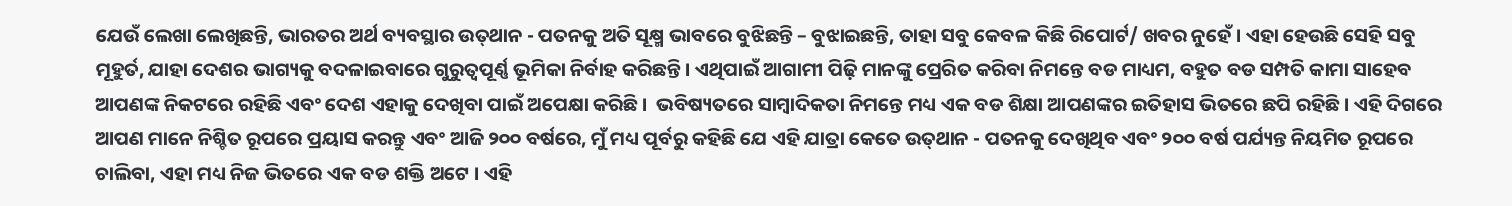ଯେଉଁ ଲେଖା ଲେଖିଛନ୍ତି, ଭାରତର ଅର୍ଥ ବ୍ୟବସ୍ଥାର ଉତ୍‌ଥାନ - ପତନକୁ ଅତି ସୂକ୍ଷ୍ମ ଭାବରେ ବୁଝିଛନ୍ତି – ବୁଝାଇଛନ୍ତି, ତାହା ସବୁ କେବଳ କିଛି ରିପୋର୍ଟ/ ଖବର ନୁହେଁ । ଏହା ହେଉଛି ସେହି ସବୁ ମୂହୁର୍ତ, ଯାହା ଦେଶର ଭାଗ୍ୟକୁ ବଦଳାଇବାରେ ଗୁରୁତ୍ୱପୂର୍ଣ୍ଣ ଭୂମିକା ନିର୍ବାହ କରିଛନ୍ତି । ଏଥିପାଇଁ ଆଗାମୀ ପିଢ଼ି ମାନଙ୍କୁ ପ୍ରେରିତ କରିବା ନିମନ୍ତେ ବଡ ମାଧ୍ୟମ, ବହୁତ ବଡ ସମ୍ପତି କାମା ସାହେବ ଆପଣଙ୍କ ନିକଟରେ ରହିଛି ଏବଂ ଦେଶ ଏହାକୁ ଦେଖିବା ପାଇଁ ଅପେକ୍ଷା କରିଛି ।  ଭବିଷ୍ୟତରେ ସାମ୍ବାଦିକତା ନିମନ୍ତେ ମଧ୍ୟ ଏକ ବଡ ଶିକ୍ଷା ଆପଣଙ୍କର ଇତିହାସ ଭିତରେ ଛପି ରହିଛି । ଏହି ଦିଗରେ ଆପଣ ମାନେ ନିଶ୍ଚିତ ରୂପରେ ପ୍ରୟାସ କରନ୍ତୁ ଏବଂ ଆଜି ୨୦୦ ବର୍ଷରେ, ମୁଁ ମଧ୍ୟ ପୂର୍ବରୁ କହିଛି ଯେ ଏହି ଯାତ୍ରା କେତେ ଉତ୍‌ଥାନ - ପତନକୁ ଦେଖିଥିବ ଏବଂ ୨୦୦ ବର୍ଷ ପର୍ଯ୍ୟନ୍ତ ନିୟମିତ ରୂପରେ ଚାଲିବା, ଏହା ମଧ୍ୟ ନିଜ ଭିତରେ ଏକ ବଡ ଶକ୍ତି ଅଟେ । ଏହି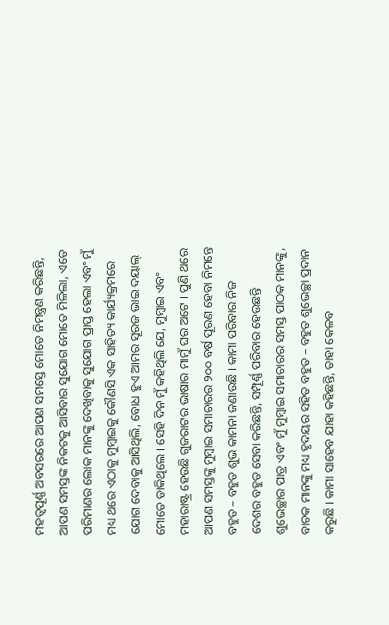ମହତ୍ୱପୂର୍ଣ୍ଣ ଅବସରରେ ଆପଣ ସମସ୍ତେ ମୋତେ ନିମନ୍ତ୍ରଣ କରିଛନ୍ତି, ଆପଣ ସମସ୍ତଙ୍କ ନିକଟକୁ ଆସିବାର ସୁଯୋଗ ମୋତେ ମିଳିଲା, ଏତେ ପରିମାଣର ଲୋକ ମାନଙ୍କୁ ଦେଖିବାକୁ ସୁଯୋଗ ପ୍ରାପ୍ତ ହେଲା ଏବଂ ମୁଁ ମଧ୍ୟ ଥରେ ଏଠାକୁ ମୁମ୍ବାଇକୁ କୌଣସି ଏକ ସାହିତ୍ୟ କାର୍ଯ୍ୟକ୍ରମରେ ଯୋଗ ଦେବାକୁ ଆସିଥିଲି, ବୋଧ ହୁଏ ଆମର ସୂରଜ ଭାଇ ଦୟାଲ୍ ମୋତେ ଡାକିଥିଲେ । ସେହି ଦିନ ମୁଁ କହିଥିଲି ଯେ, ମୁମ୍ବାଇ ଏବଂ ମହାରାଷ୍ଟ୍ର ହେଉଛି ଗୁଜରାଟର ଭାଷାର ମାମୁଁ ଘର ଅଟେ । ପୁଣି ଥରେ ଆପଣ ସମସ୍ତଙ୍କୁ ମୁମ୍ବାଇ ସମାଚାରର ୨୦୦ ବର୍ଷ ପୂରଣ ହେବା ନିମନ୍ତେ ବହୁତ – ବହୁତ ଶୁଭ କାମନା ଜଣାଉଛି । କାମା ପରିବାର ନିଜ ଦେଶର ବହୁତ ସେବା କରିଛନ୍ତି, ସମ୍ପୂର୍ଣ୍ଣ ପରିବାର ହେଉଛନ୍ତି ଶୁଭେଚ୍ଛାର ପାତ୍ର ଏବଂ ମୁଁ ମୁମ୍ବାଇ ସମାଚାରର ସମସ୍ତ ପାଠକ ମାନଙ୍କୁ, ବାଚକ ମାନଙ୍କୁ ମଧ୍ୟ ହୃଦୟର ସହିତ ବହୁତ – ବହୁତ ଶୁଭେଚ୍ଛା ପ୍ରଦାନ କରୁଛି । କାମା ସାହେବ ଯାହା କହିଛନ୍ତି, ତାହା କେଳବ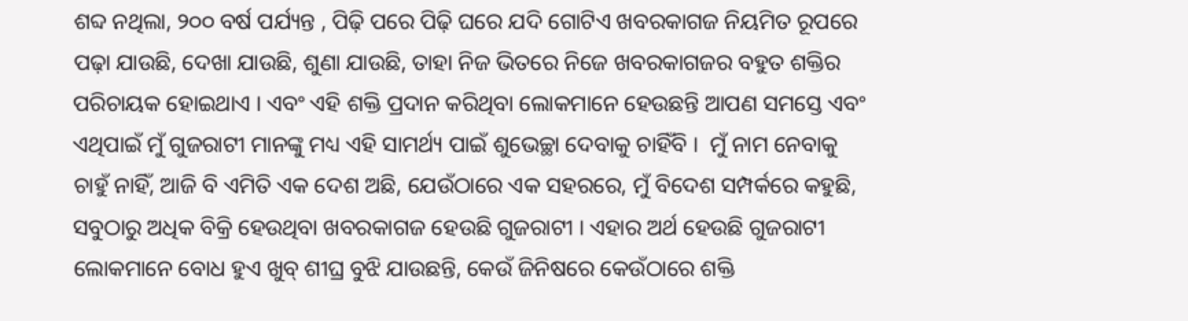ଶବ୍ଦ ନଥିଲା, ୨୦୦ ବର୍ଷ ପର୍ଯ୍ୟନ୍ତ , ପିଢ଼ି ପରେ ପିଢ଼ି ଘରେ ଯଦି ଗୋଟିଏ ଖବରକାଗଜ ନିୟମିତ ରୂପରେ ପଢ଼ା ଯାଉଛି, ଦେଖା ଯାଉଛି, ଶୁଣା ଯାଉଛି, ତାହା ନିଜ ଭିତରେ ନିଜେ ଖବରକାଗଜର ବହୁତ ଶକ୍ତିର ପରିଚାୟକ ହୋଇଥାଏ । ଏବଂ ଏହି ଶକ୍ତି ପ୍ରଦାନ କରିଥିବା ଲୋକମାନେ ହେଉଛନ୍ତି ଆପଣ ସମସ୍ତେ ଏବଂ ଏଥିପାଇଁ ମୁଁ ଗୁଜରାଟୀ ମାନଙ୍କୁ ମଧ୍ୟ ଏହି ସାମର୍ଥ୍ୟ ପାଇଁ ଶୁଭେଚ୍ଛା ଦେବାକୁ ଚାହିଁବି ।  ମୁଁ ନାମ ନେବାକୁ ଚାହୁଁ ନାହିଁ, ଆଜି ବି ଏମିତି ଏକ ଦେଶ ଅଛି, ଯେଉଁଠାରେ ଏକ ସହରରେ, ମୁଁ ବିଦେଶ ସମ୍ପର୍କରେ କହୁଛି, ସବୁଠାରୁ ଅଧିକ ବିକ୍ରି ହେଉଥିବା ଖବରକାଗଜ ହେଉଛି ଗୁଜରାଟୀ । ଏହାର ଅର୍ଥ ହେଉଛି ଗୁଜରାଟୀ ଲୋକମାନେ ବୋଧ ହୁଏ ଖୁବ୍ ଶୀଘ୍ର ବୁଝି ଯାଉଛନ୍ତି, କେଉଁ ଜିନିଷରେ କେଉଁଠାରେ ଶକ୍ତି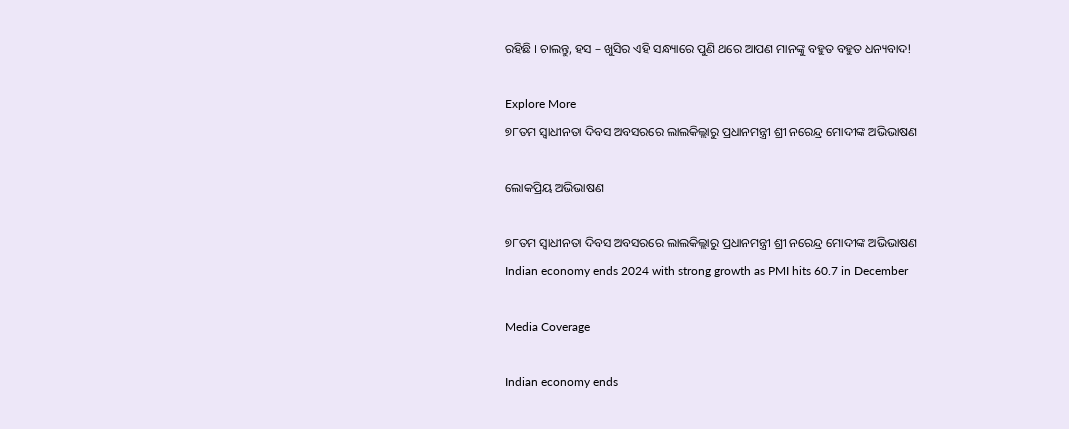ରହିଛି । ଚାଲନ୍ତୁ, ହସ – ଖୁସିର ଏହି ସନ୍ଧ୍ୟାରେ ପୁଣି ଥରେ ଆପଣ ମାନଙ୍କୁ ବହୁତ ବହୁତ ଧନ୍ୟବାଦ!

Explore More
୭୮ତମ ସ୍ୱାଧୀନତା ଦିବସ ଅବସରରେ ଲାଲକିଲ୍ଲାରୁ ପ୍ରଧାନମନ୍ତ୍ରୀ ଶ୍ରୀ ନରେନ୍ଦ୍ର ମୋଦୀଙ୍କ ଅଭିଭାଷଣ

ଲୋକପ୍ରିୟ ଅଭିଭାଷଣ

୭୮ତମ ସ୍ୱାଧୀନତା ଦିବସ ଅବସରରେ ଲାଲକିଲ୍ଲାରୁ ପ୍ରଧାନମନ୍ତ୍ରୀ ଶ୍ରୀ ନରେନ୍ଦ୍ର ମୋଦୀଙ୍କ ଅଭିଭାଷଣ
Indian economy ends 2024 with strong growth as PMI hits 60.7 in December

Media Coverage

Indian economy ends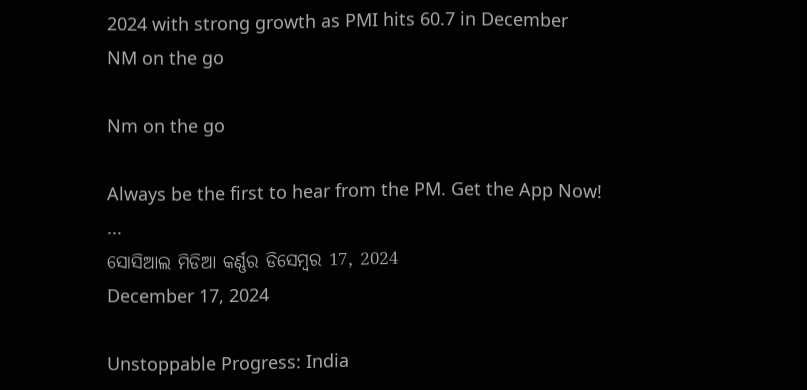2024 with strong growth as PMI hits 60.7 in December
NM on the go

Nm on the go

Always be the first to hear from the PM. Get the App Now!
...
ସୋସିଆଲ ମିଡିଆ କର୍ଣ୍ଣର ଡିସେମ୍ବର 17, 2024
December 17, 2024

Unstoppable Progress: India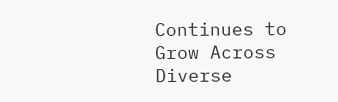Continues to Grow Across Diverse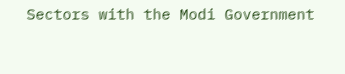Sectors with the Modi Government